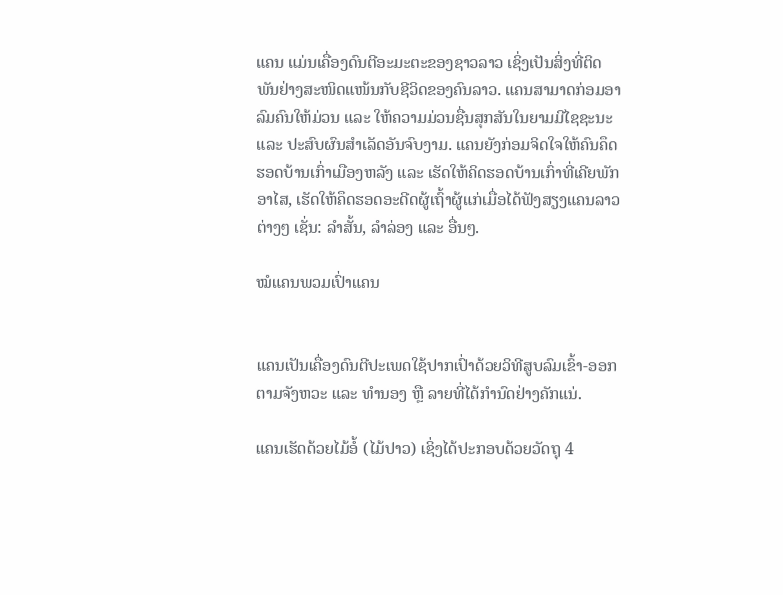ແຄນ ແມ່ນເຄື່ອງດົນຕີອະມະຕະຂອງຊາວລາວ ເຊິ່ງເປັນສິ່ງທີ່ຕິດພັນຢ່າງສະໜິດແໜ້ນກັບຊີວິດຂອງຄົນລາວ. ແຄນສາມາດກ່ອມອາລົມຄົນໃຫ້ມ່ວນ ແລະ ໃຫ້ຄວາມມ່ວນຊື່ນສຸກສັນໃນຍາມມີໄຊຊະນະ ແລະ ປະສົບຜົນສຳເລັດອັນຈົບງາມ. ແຄນຍັງກ່ອມຈິດໃຈໃຫ້ຄົນຄຶດຮອດບ້ານເກົ່າເມືອງຫລັງ ແລະ ເຮັດໃຫ້ຄິດຮອດບ້ານເກົ່າທີ່ເຄີຍພັກອາໄສ, ເຮັດໃຫ້ຄຶດຮອດອະດີດຜູ້ເຖົ້າຜູ້ແກ່ເມື່ອໄດ້ຟັງສຽງແຄນລາວຕ່າງໆ ເຊັ່ນ: ລຳສັ້ນ, ລຳລ່ອງ ແລະ ອື່ນໆ.

ໝໍແຄນພວມເປົ່າແຄນ


ແຄນເປັນເຄື່ອງດົນຕີປະເພດໃຊ້ປາກເປົ່າດ້ວຍວິທີສູບລົມເຂົ້າ-ອອກຕາມຈັງຫວະ ແລະ ທຳນອງ ຫຼື ລາຍທີ່ໄດ້ກຳນົດຢ່າງຄັກແນ່.

ແຄນເຮັດດ້ວຍໄມ້ອໍ້ (ໄມ້ປາວ) ເຊິ່ງໄດ້ປະກອບດ້ວຍວັດຖຸ 4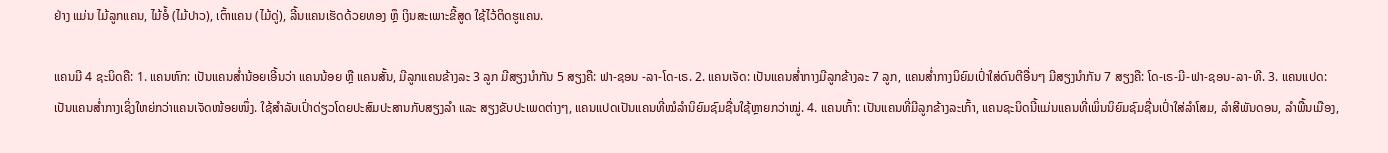ຢ່າງ ແມ່ນ ໄມ້ລູກແຄນ, ໄມ້ອໍ້ (ໄມ້ປາວ), ເຕົ້າແຄນ (ໄມ້ດູ່), ລີ້ນແຄນເຮັດດ້ວຍທອງ ຫຼຶ ເງິນສະເພາະຂີ້ສູດ ໃຊ້ໄວ້ຕິດຮູແຄນ.

ແຄນມີ 4 ຊະນິດຄື: 1. ແຄນຫົກ: ເປັນແຄນສ່ຳນ້ອຍເອີ້ນວ່າ ແຄນນ້ອຍ ຫຼື ແຄນສັ້ນ, ມີລູກແຄນຂ້າງລະ 3 ລູກ ມີສຽງນຳກັນ 5 ສຽງຄື: ຟາ-ຊອນ -ລາ-ໂດ-ເຣ. 2. ແຄນເຈັດ: ເປັນແຄນສ່ຳກາງມີລູກຂ້າງລະ 7 ລູກ, ແຄນສ່ຳກາງນິຍົມເປົ່າໃສ່ດົນຕີອື່ນໆ ມີສຽງນຳກັນ 7 ສຽງຄື: ໂດ-ເຣ-ມີ-ຟາ-ຊອນ-ລາ-ທີ. 3. ແຄນແປດ: ເປັນແຄນສ່ຳກາງເຊິ່ງໃຫຍ່ກວ່າແຄນເຈັດໜ້ອຍໜຶ່ງ. ໃຊ້ສຳລັບເປົ່າດ່ຽວໂດຍປະສົມປະສານກັບສຽງລຳ ແລະ ສຽງຂັບປະເພດຕ່າງໆ, ແຄນແປດເປັນແຄນທີ່ໝໍລຳນິຍົມຊົມຊື່ນໃຊ້ຫຼາຍກວ່າໝູ່. 4. ແຄນເກົ້າ: ເປັນແຄນທີ່ມີລູກຂ້າງລະເກົ້າ, ແຄນຊະນິດນີ້ແມ່ນແຄນທີ່ເພິ່ນນິຍົມຊົມຊື່ນເປົ່າໃສ່ລຳໂສມ, ລຳສີພັນດອນ, ລຳພື້ນເມືອງ,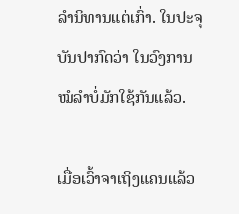ລຳນິທານແຕ່ເກົ່າ. ໃນປະຈຸບັນປາກົດວ່າ ໃນວົງການໝໍລຳບໍ່ມັກໃຊ້ກັນແລ້ວ.

ເມື່ອເວົ້າຈາເຖິງແຄນແລ້ວ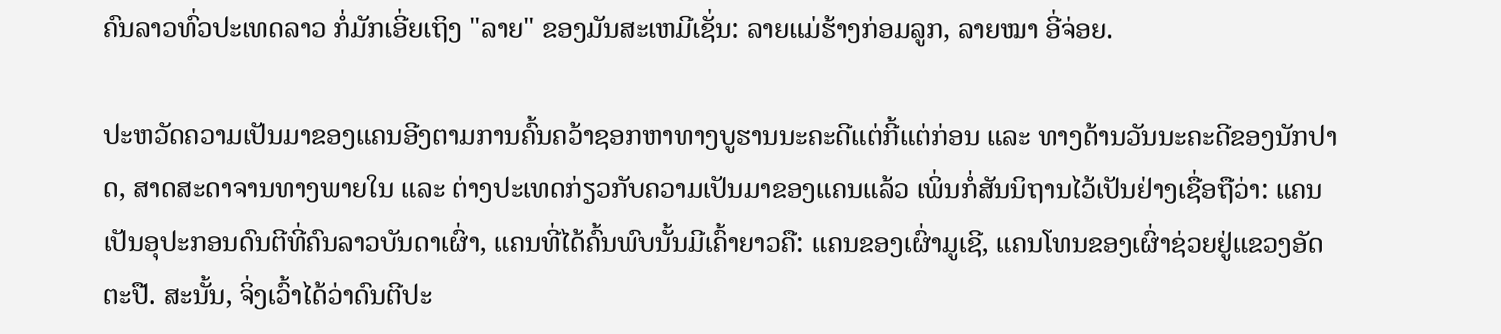ຄົນລາວທົ່ວປະເທດລາວ ກໍ່ມັກເອີ່ຍເຖິງ "ລາຍ" ຂອງມັນສະເຫມີເຊັ່ນ: ລາຍແມ່ຮ້າງກ່ອມລູກ, ລາຍໝາ ອີ່ຈ່ອຍ.

ປະຫວັດຄວາມເປັນມາຂອງແຄນອີງຕາມການຄົ້ນຄວ້າຊອກຫາທາງບູຮານນະຄະດີແຕ່ກີ້ແຕ່ກ່ອນ ແລະ ທາງດ້ານວັນນະຄະດີຂອງນັກປາດ, ສາດສະດາຈານທາງພາຍໃນ ແລະ ຕ່າງປະເທດກ່ຽວກັບຄວາມເປັນມາຂອງແຄນແລ້ວ ເພິ່ນກໍ່ສັນນິຖານໄວ້ເປັນຢ່າງເຊື່ອຖືວ່າ: ແຄນເປັນອຸປະກອນດົນຕີທີ່ຄົນລາວບັນດາເຜົ່າ, ແຄນທີ່ໄດ້ຄົ້ນພົບນັ້ນມີເຄົ້າຍາວຄື: ແຄນຂອງເຜົ່າມູເຊີ, ແຄນໂທນຂອງເຜົ່າຊ່ວຍຢູ່ແຂວງອັດຕະປື. ສະນັ້ນ, ຈິ່ງເວົ້າໄດ້ວ່າດົນຕີປະ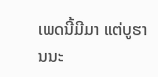ເພດນີ້ມີມາ ແຕ່ບູຮານນະ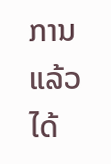ການແລ້ວ ໄດ້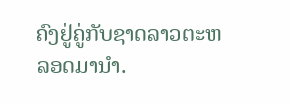ຄົງຢູ່ຄູ່ກັບຊາດລາວຕະຫລອດມານຳ.